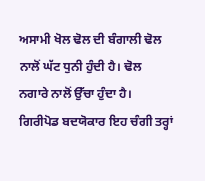ਅਸਾਮੀ ਖੋਲ ਢੋਲ ਦੀ ਬੰਗਾਲੀ ਢੋਲ ਨਾਲੋਂ ਘੱਟ ਧੁਨੀ ਹੁੰਦੀ ਹੈ। ਢੋਲ ਨਗਾਰੇ ਨਾਲੋਂ ਉੱਚਾ ਹੁੰਦਾ ਹੈ। ਗਿਰੀਪੋਡ ਬਦਯੋਕਾਰ ਇਹ ਚੰਗੀ ਤਰ੍ਹਾਂ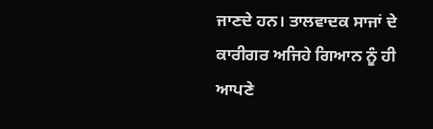ਜਾਣਦੇ ਹਨ। ਤਾਲਵਾਦਕ ਸਾਜਾਂ ਦੇ ਕਾਰੀਗਰ ਅਜਿਹੇ ਗਿਆਨ ਨੂੰ ਹੀ ਆਪਣੇ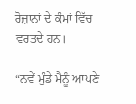ਰੋਜ਼ਾਨਾਂ ਦੇ ਕੰਮਾਂ ਵਿੱਚ ਵਰਤਦੇ ਹਨ।

“ਨਵੇਂ ਮੁੰਡੇ ਮੈਨੂੰ ਆਪਣੇ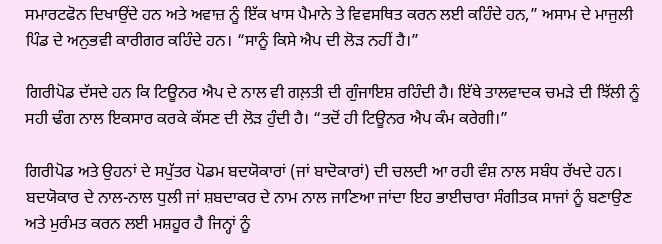ਸਮਾਰਟਫੋਨ ਦਿਖਾਉਂਦੇ ਹਨ ਅਤੇ ਅਵਾਜ਼ ਨੂੰ ਇੱਕ ਖਾਸ ਪੈਮਾਨੇ ਤੇ ਵਿਵਸਥਿਤ ਕਰਨ ਲਈ ਕਹਿੰਦੇ ਹਨ,” ਅਸਾਮ ਦੇ ਮਾਜੁਲੀ ਪਿੰਡ ਦੇ ਅਨੁਭਵੀ ਕਾਰੀਗਰ ਕਹਿੰਦੇ ਹਨ। “ਸਾਨੂੰ ਕਿਸੇ ਐਪ ਦੀ ਲੋੜ ਨਹੀਂ ਹੈ।”

ਗਿਰੀਪੋਡ ਦੱਸਦੇ ਹਨ ਕਿ ਟਿਊਨਰ ਐਪ ਦੇ ਨਾਲ ਵੀ ਗਲ਼ਤੀ ਦੀ ਗੁੰਜਾਇਸ਼ ਰਹਿੰਦੀ ਹੈ। ਇੱਥੇ ਤਾਲਵਾਦਕ ਚਮੜੇ ਦੀ ਝਿੱਲੀ ਨੂੰ ਸਹੀ ਢੰਗ ਨਾਲ ਇਕਸਾਰ ਕਰਕੇ ਕੱਸਣ ਦੀ ਲੋੜ ਹੁੰਦੀ ਹੈ। “ਤਦੋਂ ਹੀ ਟਿਊਨਰ ਐਪ ਕੰਮ ਕਰੇਗੀ।”

ਗਿਰੀਪੋਡ ਅਤੇ ਉਹਨਾਂ ਦੇ ਸਪੁੱਤਰ ਪੋਡਮ ਬਦਯੋਕਾਰਾਂ (ਜਾਂ ਬਾਦੋਕਾਰਾਂ) ਦੀ ਚਲਦੀ ਆ ਰਹੀ ਵੰਸ਼ ਨਾਲ ਸਬੰਧ ਰੱਖਦੇ ਹਨ। ਬਦਯੋਕਾਰ ਦੇ ਨਾਲ-ਨਾਲ ਧੁਲੀ ਜਾਂ ਸ਼ਬਦਾਕਰ ਦੇ ਨਾਮ ਨਾਲ ਜਾਣਿਆ ਜਾਂਦਾ ਇਹ ਭਾਈਚਾਰਾ ਸੰਗੀਤਕ ਸਾਜਾਂ ਨੂੰ ਬਣਾਉਣ ਅਤੇ ਮੁਰੰਮਤ ਕਰਨ ਲਈ ਮਸ਼ਹੂਰ ਹੈ ਜਿਨ੍ਹਾਂ ਨੂੰ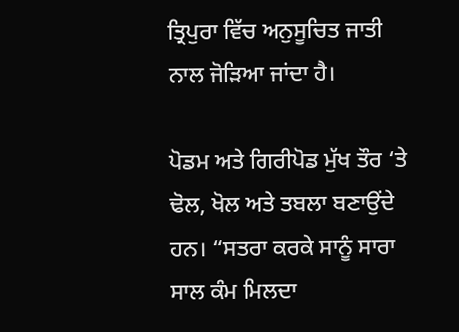ਤ੍ਰਿਪੁਰਾ ਵਿੱਚ ਅਨੁਸੂਚਿਤ ਜਾਤੀ ਨਾਲ ਜੋੜਿਆ ਜਾਂਦਾ ਹੈ।

ਪੋਡਮ ਅਤੇ ਗਿਰੀਪੋਡ ਮੁੱਖ ਤੌਰ ‘ਤੇ ਢੋਲ, ਖੋਲ ਅਤੇ ਤਬਲਾ ਬਣਾਉਂਦੇ ਹਨ। “ਸਤਰਾ ਕਰਕੇ ਸਾਨੂੰ ਸਾਰਾ ਸਾਲ ਕੰਮ ਮਿਲਦਾ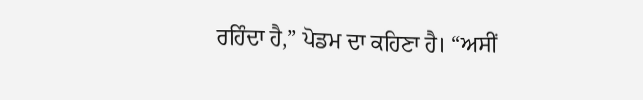ਰਹਿੰਦਾ ਹੈ,” ਪੋਡਮ ਦਾ ਕਹਿਣਾ ਹੈ। “ਅਸੀਂ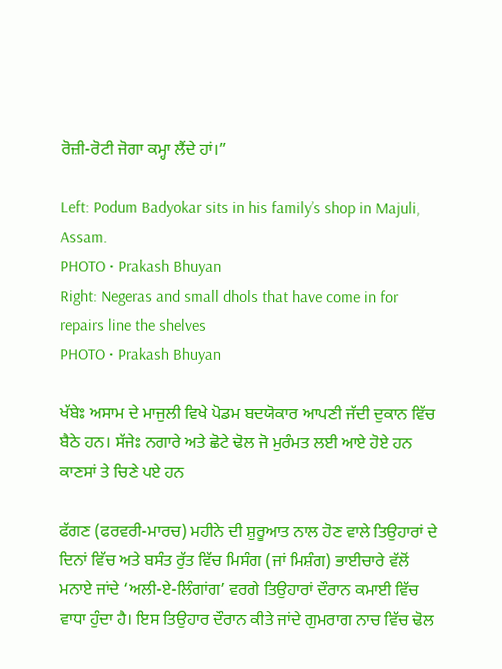ਰੋਜ਼ੀ-ਰੋਟੀ ਜੋਗਾ ਕਮ੍ਹਾ ਲੈਂਦੇ ਹਾਂ।”

Left: Podum Badyokar sits in his family’s shop in Majuli, Assam.
PHOTO • Prakash Bhuyan
Right: Negeras and small dhols that have come in for repairs line the shelves
PHOTO • Prakash Bhuyan

ਖੱਬੇਃ ਅਸਾਮ ਦੇ ਮਾਜੁਲੀ ਵਿਖੇ ਪੋਡਮ ਬਦਯੋਕਾਰ ਆਪਣੀ ਜੱਦੀ ਦੁਕਾਨ ਵਿੱਚ ਬੈਠੇ ਹਨ। ਸੱਜੇਃ ਨਗਾਰੇ ਅਤੇ ਛੋਟੇ ਢੋਲ ਜੋ ਮੁਰੰਮਤ ਲਈ ਆਏ ਹੋਏ ਹਨ ਕਾਣਸਾਂ ਤੇ ਚਿਣੇ ਪਏ ਹਨ

ਫੱਗਣ (ਫਰਵਰੀ-ਮਾਰਚ) ਮਹੀਨੇ ਦੀ ਸ਼ੁਰੂਆਤ ਨਾਲ ਹੋਣ ਵਾਲੇ ਤਿਉਹਾਰਾਂ ਦੇ ਦਿਨਾਂ ਵਿੱਚ ਅਤੇ ਬਸੰਤ ਰੁੱਤ ਵਿੱਚ ਮਿਸੰਗ (ਜਾਂ ਮਿਸ਼ੰਗ) ਭਾਈਚਾਰੇ ਵੱਲੋਂ ਮਨਾਏ ਜਾਂਦੇ ‘ਅਲੀ-ਏ-ਲਿੰਗਾਂਗ’ ਵਰਗੇ ਤਿਉਹਾਰਾਂ ਦੌਰਾਨ ਕਮਾਈ ਵਿੱਚ ਵਾਧਾ ਹੁੰਦਾ ਹੈ। ਇਸ ਤਿਉਹਾਰ ਦੌਰਾਨ ਕੀਤੇ ਜਾਂਦੇ ਗੁਮਰਾਗ ਨਾਚ ਵਿੱਚ ਢੋਲ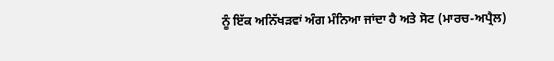ਨੂੰ ਇੱਕ ਅਨਿੱਖੜਵਾਂ ਅੰਗ ਮੰਨਿਆ ਜਾਂਦਾ ਹੈ ਅਤੇ ਸੋਟ (ਮਾਰਚ-ਅਪ੍ਰੈਲ)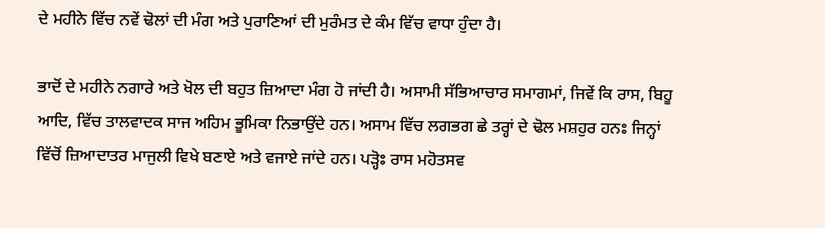ਦੇ ਮਹੀਨੇ ਵਿੱਚ ਨਵੇਂ ਢੋਲਾਂ ਦੀ ਮੰਗ ਅਤੇ ਪੁਰਾਣਿਆਂ ਦੀ ਮੁਰੰਮਤ ਦੇ ਕੰਮ ਵਿੱਚ ਵਾਧਾ ਹੁੰਦਾ ਹੈ।

ਭਾਦੋਂ ਦੇ ਮਹੀਨੇ ਨਗਾਰੇ ਅਤੇ ਖੋਲ ਦੀ ਬਹੁਤ ਜ਼ਿਆਦਾ ਮੰਗ ਹੋ ਜਾਂਦੀ ਹੈ। ਅਸਾਮੀ ਸੱਭਿਆਚਾਰ ਸਮਾਗਮਾਂ, ਜਿਵੇਂ ਕਿ ਰਾਸ, ਬਿਹੂ ਆਦਿ, ਵਿੱਚ ਤਾਲਵਾਦਕ ਸਾਜ ਅਹਿਮ ਭੂਮਿਕਾ ਨਿਭਾਉਂਦੇ ਹਨ। ਅਸਾਮ ਵਿੱਚ ਲਗਭਗ ਛੇ ਤਰ੍ਹਾਂ ਦੇ ਢੋਲ ਮਸ਼ਹੁਰ ਹਨਃ ਜਿਨ੍ਹਾਂ ਵਿੱਚੋਂ ਜ਼ਿਆਦਾਤਰ ਮਾਜੁਲੀ ਵਿਖੇ ਬਣਾਏ ਅਤੇ ਵਜਾਏ ਜਾਂਦੇ ਹਨ। ਪੜ੍ਹੋਃ ਰਾਸ ਮਹੋਤਸਵ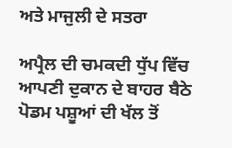ਅਤੇ ਮਾਜੁਲੀ ਦੇ ਸਤਰਾ

ਅਪ੍ਰੈਲ ਦੀ ਚਮਕਦੀ ਧੁੱਪ ਵਿੱਚ ਆਪਣੀ ਦੁਕਾਨ ਦੇ ਬਾਹਰ ਬੈਠੇ ਪੋਡਮ ਪਸ਼ੂਆਂ ਦੀ ਖੱਲ ਤੋਂ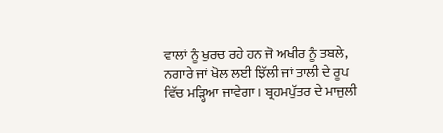ਵਾਲਾਂ ਨੂੰ ਖੁਰਚ ਰਹੇ ਹਨ ਜੋ ਅਖੀਰ ਨੂੰ ਤਬਲੇ, ਨਗਾਰੇ ਜਾਂ ਖੋਲ ਲਈ ਝਿੱਲੀ ਜਾਂ ਤਾਲੀ ਦੇ ਰੂਪ ਵਿੱਚ ਮੜ੍ਹਿਆ ਜਾਵੇਗਾ। ਬ੍ਰਹਮਪੁੱਤਰ ਦੇ ਮਾਜੁਲੀ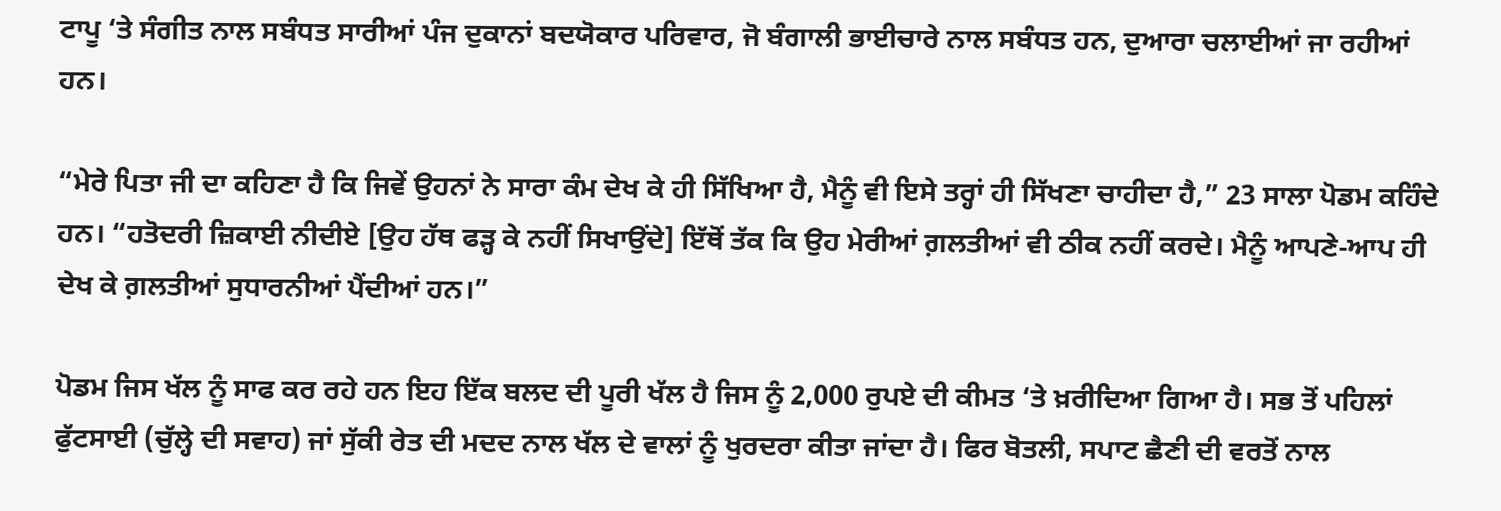ਟਾਪੂ ‘ਤੇ ਸੰਗੀਤ ਨਾਲ ਸਬੰਧਤ ਸਾਰੀਆਂ ਪੰਜ ਦੁਕਾਨਾਂ ਬਦਯੋਕਾਰ ਪਰਿਵਾਰ, ਜੋ ਬੰਗਾਲੀ ਭਾਈਚਾਰੇ ਨਾਲ ਸਬੰਧਤ ਹਨ, ਦੁਆਰਾ ਚਲਾਈਆਂ ਜਾ ਰਹੀਆਂ ਹਨ।

“ਮੇਰੇ ਪਿਤਾ ਜੀ ਦਾ ਕਹਿਣਾ ਹੈ ਕਿ ਜਿਵੇਂ ਉਹਨਾਂ ਨੇ ਸਾਰਾ ਕੰਮ ਦੇਖ ਕੇ ਹੀ ਸਿੱਖਿਆ ਹੈ, ਮੈਨੂੰ ਵੀ ਇਸੇ ਤਰ੍ਹਾਂ ਹੀ ਸਿੱਖਣਾ ਚਾਹੀਦਾ ਹੈ,” 23 ਸਾਲਾ ਪੋਡਮ ਕਹਿੰਦੇ ਹਨ। “ਹਤੋਦਰੀ ਜ਼ਿਕਾਈ ਨੀਦੀਏ [ਉਹ ਹੱਥ ਫੜ੍ਹ ਕੇ ਨਹੀਂ ਸਿਖਾਉਂਦੇ] ਇੱਥੋਂ ਤੱਕ ਕਿ ਉਹ ਮੇਰੀਆਂ ਗ਼ਲਤੀਆਂ ਵੀ ਠੀਕ ਨਹੀਂ ਕਰਦੇ। ਮੈਨੂੰ ਆਪਣੇ-ਆਪ ਹੀ ਦੇਖ ਕੇ ਗ਼ਲਤੀਆਂ ਸੁਧਾਰਨੀਆਂ ਪੈਂਦੀਆਂ ਹਨ।”

ਪੋਡਮ ਜਿਸ ਖੱਲ ਨੂੰ ਸਾਫ ਕਰ ਰਹੇ ਹਨ ਇਹ ਇੱਕ ਬਲਦ ਦੀ ਪੂਰੀ ਖੱਲ ਹੈ ਜਿਸ ਨੂੰ 2,000 ਰੁਪਏ ਦੀ ਕੀਮਤ ‘ਤੇ ਖ਼ਰੀਦਿਆ ਗਿਆ ਹੈ। ਸਭ ਤੋਂ ਪਹਿਲਾਂ ਫੁੱਟਸਾਈ (ਚੁੱਲ੍ਹੇ ਦੀ ਸਵਾਹ) ਜਾਂ ਸੁੱਕੀ ਰੇਤ ਦੀ ਮਦਦ ਨਾਲ ਖੱਲ ਦੇ ਵਾਲਾਂ ਨੂੰ ਖੁਰਦਰਾ ਕੀਤਾ ਜਾਂਦਾ ਹੈ। ਫਿਰ ਬੋਤਲੀ, ਸਪਾਟ ਛੈਣੀ ਦੀ ਵਰਤੋਂ ਨਾਲ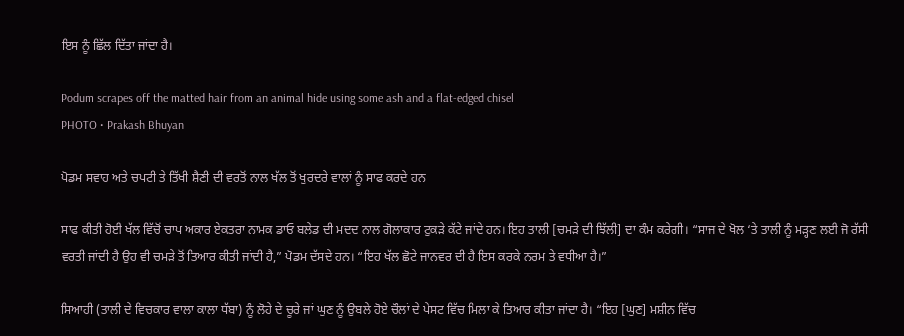ਇਸ ਨੂੰ ਛਿੱਲ ਦਿੱਤਾ ਜਾਂਦਾ ਹੈ।

Podum scrapes off the matted hair from an animal hide using some ash and a flat-edged chisel
PHOTO • Prakash Bhuyan

ਪੋਡਮ ਸਵਾਹ ਅਤੇ ਚਪਟੀ ਤੇ ਤਿੱਖੀ ਸ਼ੈਣੀ ਦੀ ਵਰਤੋਂ ਨਾਲ ਖੱਲ ਤੋਂ ਖੁਰਦਰੇ ਵਾਲਾਂ ਨੂੰ ਸਾਫ ਕਰਦੇ ਹਨ

ਸਾਫ ਕੀਤੀ ਹੋਈ ਖੱਲ ਵਿੱਚੋਂ ਚਾਪ ਅਕਾਰ ਏਕਤਰਾ ਨਾਮਕ ਡਾਓ ਬਲੇਡ ਦੀ ਮਦਦ ਨਾਲ ਗੋਲਾਕਾਰ ਟੁਕੜੇ ਕੱਟੇ ਜਾਂਦੇ ਹਨ। ਇਹ ਤਾਲੀ [ਚਮੜੇ ਦੀ ਝਿੱਲੀ] ਦਾ ਕੰਮ ਕਰੇਗੀ। “ਸਾਜ ਦੇ ਖੋਲ ‘ਤੇ ਤਾਲੀ ਨੂੰ ਮੜ੍ਹਣ ਲਈ ਜੋ ਰੱਸੀ ਵਰਤੀ ਜਾਂਦੀ ਹੈ ਉਹ ਵੀ ਚਮੜੇ ਤੋਂ ਤਿਆਰ ਕੀਤੀ ਜਾਂਦੀ ਹੈ,” ਪੋਡਮ ਦੱਸਦੇ ਹਨ। “ਇਹ ਖੱਲ ਛੋਟੇ ਜਾਨਵਰ ਦੀ ਹੈ ਇਸ ਕਰਕੇ ਨਰਮ ਤੇ ਵਧੀਆ ਹੈ।”

ਸਿਆਹੀ (ਤਾਲੀ ਦੇ ਵਿਚਕਾਰ ਵਾਲਾ ਕਾਲਾ ਧੱਬਾ) ਨੂੰ ਲੋਹੇ ਦੇ ਚੂਰੇ ਜਾਂ ਘੁਣ ਨੂੰ ਉਬਲੇ ਹੋਏ ਚੌਲਾਂ ਦੇ ਪੇਸਟ ਵਿੱਚ ਮਿਲਾ ਕੇ ਤਿਆਰ ਕੀਤਾ ਜਾਂਦਾ ਹੈ। “ਇਹ [ਘੁਣ] ਮਸ਼ੀਨ ਵਿੱਚ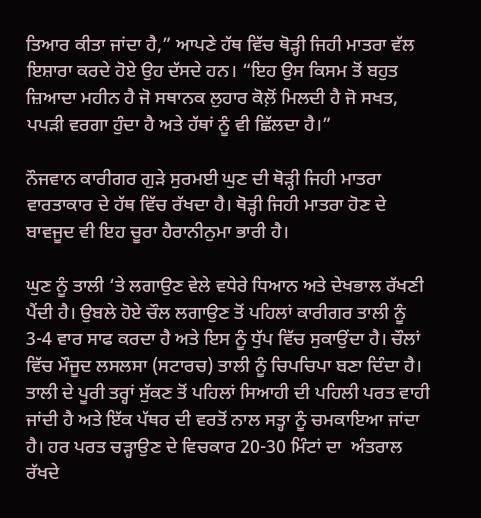ਤਿਆਰ ਕੀਤਾ ਜਾਂਦਾ ਹੈ,” ਆਪਣੇ ਹੱਥ ਵਿੱਚ ਥੋੜ੍ਹੀ ਜਿਹੀ ਮਾਤਰਾ ਵੱਲ ਇਸ਼ਾਰਾ ਕਰਦੇ ਹੋਏ ਉਹ ਦੱਸਦੇ ਹਨ। “ਇਹ ਉਸ ਕਿਸਮ ਤੋਂ ਬਹੁਤ ਜ਼ਿਆਦਾ ਮਹੀਨ ਹੈ ਜੋ ਸਥਾਨਕ ਲੁਹਾਰ ਕੋਲ਼ੋਂ ਮਿਲਦੀ ਹੈ ਜੋ ਸਖਤ, ਪਪੜੀ ਵਰਗਾ ਹੁੰਦਾ ਹੈ ਅਤੇ ਹੱਥਾਂ ਨੂੰ ਵੀ ਛਿੱਲਦਾ ਹੈ।”

ਨੌਜਵਾਨ ਕਾਰੀਗਰ ਗੁੜੇ ਸੁਰਮਈ ਘੁਣ ਦੀ ਥੋੜ੍ਹੀ ਜਿਹੀ ਮਾਤਰਾ ਵਾਰਤਾਕਾਰ ਦੇ ਹੱਥ ਵਿੱਚ ਰੱਖਦਾ ਹੈ। ਥੋੜ੍ਹੀ ਜਿਹੀ ਮਾਤਰਾ ਹੋਣ ਦੇ ਬਾਵਜੂਦ ਵੀ ਇਹ ਚੂਰਾ ਹੈਰਾਨੀਨੁਮਾ ਭਾਰੀ ਹੈ।

ਘੁਣ ਨੂੰ ਤਾਲੀ ‘ਤੇ ਲਗਾਉਣ ਵੇਲੇ ਵਧੇਰੇ ਧਿਆਨ ਅਤੇ ਦੇਖਭਾਲ ਰੱਖਣੀ ਪੈਂਦੀ ਹੈ। ਉਬਲੇ ਹੋਏ ਚੌਲ ਲਗਾਉਣ ਤੋਂ ਪਹਿਲਾਂ ਕਾਰੀਗਰ ਤਾਲੀ ਨੂੰ 3-4 ਵਾਰ ਸਾਫ ਕਰਦਾ ਹੈ ਅਤੇ ਇਸ ਨੂੰ ਧੁੱਪ ਵਿੱਚ ਸੁਕਾਉਂਦਾ ਹੈ। ਚੌਲਾਂ ਵਿੱਚ ਮੌਜੂਦ ਲਸਲਸਾ (ਸਟਾਰਚ) ਤਾਲੀ ਨੂੰ ਚਿਪਚਿਪਾ ਬਣਾ ਦਿੰਦਾ ਹੈ। ਤਾਲੀ ਦੇ ਪੂਰੀ ਤਰ੍ਹਾਂ ਸੁੱਕਣ ਤੋਂ ਪਹਿਲਾਂ ਸਿਆਹੀ ਦੀ ਪਹਿਲੀ ਪਰਤ ਵਾਹੀ ਜਾਂਦੀ ਹੈ ਅਤੇ ਇੱਕ ਪੱਥਰ ਦੀ ਵਰਤੋਂ ਨਾਲ ਸਤ੍ਹਾ ਨੂੰ ਚਮਕਾਇਆ ਜਾਂਦਾ ਹੈ। ਹਰ ਪਰਤ ਚੜ੍ਹਾਉਣ ਦੇ ਵਿਚਕਾਰ 20-30 ਮਿੰਟਾਂ ਦਾ  ਅੰਤਰਾਲ ਰੱਖਦੇ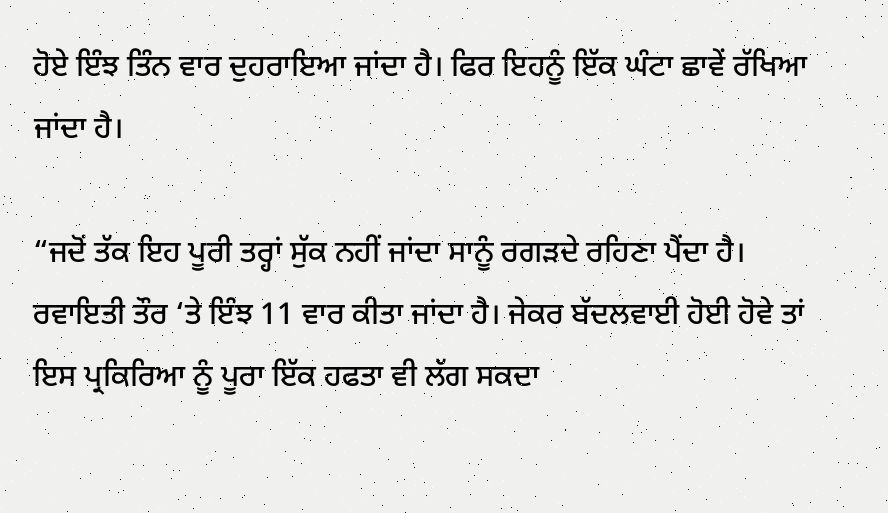ਹੋਏ ਇੰਝ ਤਿੰਨ ਵਾਰ ਦੁਹਰਾਇਆ ਜਾਂਦਾ ਹੈ। ਫਿਰ ਇਹਨੂੰ ਇੱਕ ਘੰਟਾ ਛਾਵੇਂ ਰੱਖਿਆ ਜਾਂਦਾ ਹੈ।

“ਜਦੋਂ ਤੱਕ ਇਹ ਪੂਰੀ ਤਰ੍ਹਾਂ ਸੁੱਕ ਨਹੀਂ ਜਾਂਦਾ ਸਾਨੂੰ ਰਗੜਦੇ ਰਹਿਣਾ ਪੈਂਦਾ ਹੈ। ਰਵਾਇਤੀ ਤੌਰ ‘ਤੇ ਇੰਝ 11 ਵਾਰ ਕੀਤਾ ਜਾਂਦਾ ਹੈ। ਜੇਕਰ ਬੱਦਲਵਾਈ ਹੋਈ ਹੋਵੇ ਤਾਂ ਇਸ ਪ੍ਰਕਿਰਿਆ ਨੂੰ ਪੂਰਾ ਇੱਕ ਹਫਤਾ ਵੀ ਲੱਗ ਸਕਦਾ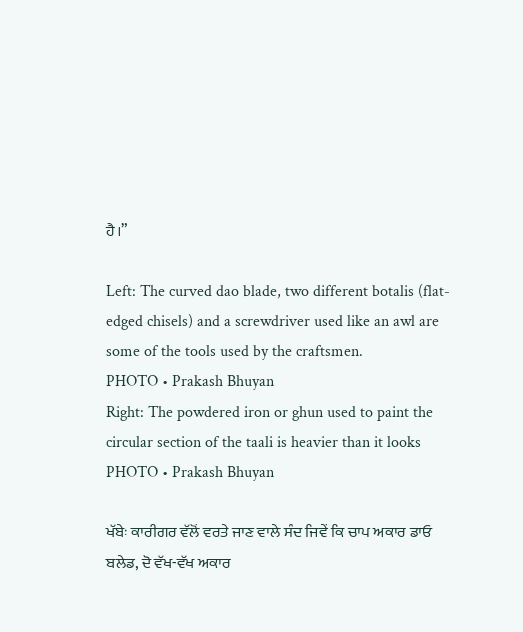ਹੈ।”

Left: The curved dao blade, two different botalis (flat-edged chisels) and a screwdriver used like an awl are some of the tools used by the craftsmen.
PHOTO • Prakash Bhuyan
Right: The powdered iron or ghun used to paint the circular section of the taali is heavier than it looks
PHOTO • Prakash Bhuyan

ਖੱਬੇਃ ਕਾਰੀਗਰ ਵੱਲੋਂ ਵਰਤੇ ਜਾਣ ਵਾਲੇ ਸੰਦ ਜਿਵੇਂ ਕਿ ਚਾਪ ਅਕਾਰ ਡਾਓ ਬਲੇਡ, ਦੋ ਵੱਖ-ਵੱਖ ਅਕਾਰ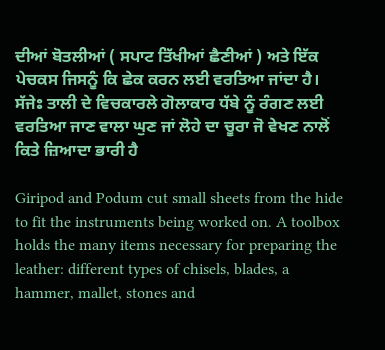ਦੀਆਂ ਬੋਤਲੀਆਂ ( ਸਪਾਟ ਤਿੱਖੀਆਂ ਛੈਣੀਆਂ ) ਅਤੇ ਇੱਕ ਪੇਚਕਸ ਜਿਸਨੂੰ ਕਿ ਛੇਕ ਕਰਨ ਲਈ ਵਰਤਿਆ ਜਾਂਦਾ ਹੈ।   ਸੱਜੇਃ ਤਾਲੀ ਦੇ ਵਿਚਕਾਰਲੇ ਗੋਲਾਕਾਰ ਧੱਬੇ ਨੂੰ ਰੰਗਣ ਲਈ ਵਰਤਿਆ ਜਾਣ ਵਾਲਾ ਘੁਣ ਜਾਂ ਲੋਹੇ ਦਾ ਚੂਰਾ ਜੋ ਵੇਖਣ ਨਾਲੋਂ ਕਿਤੇ ਜ਼ਿਆਦਾ ਭਾਰੀ ਹੈ

Giripod and Podum cut small sheets from the hide to fit the instruments being worked on. A toolbox holds the many items necessary for preparing the leather: different types of chisels, blades, a hammer, mallet, stones and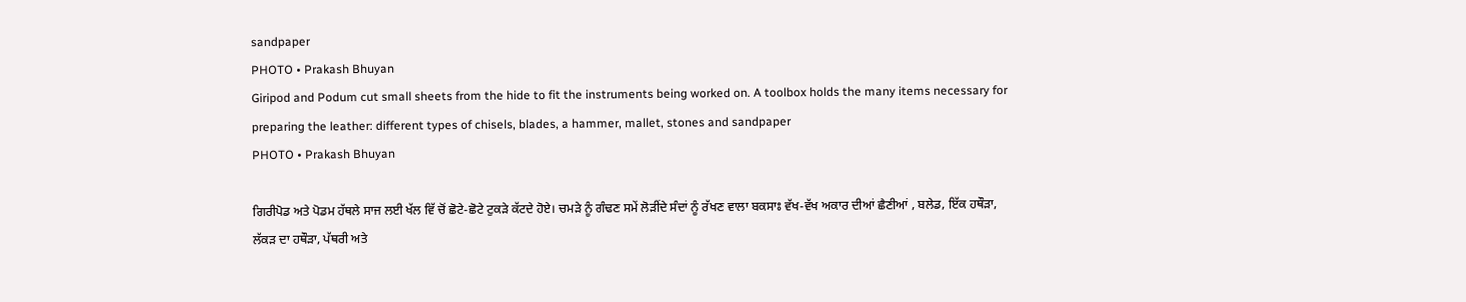sandpaper
PHOTO • Prakash Bhuyan
Giripod and Podum cut small sheets from the hide to fit the instruments being worked on. A toolbox holds the many items necessary for preparing the leather: different types of chisels, blades, a hammer, mallet, stones and sandpaper
PHOTO • Prakash Bhuyan

ਗਿਰੀਪੋਡ ਅਤੇ ਪੋਡਮ ਹੱਥਲੇ ਸਾਜ ਲਈ ਖੱਲ ਵਿੱ ਚੋਂ ਛੋਟੇ-ਛੋਟੇ ਟੁਕੜੇ ਕੱਟਦੇ ਹੋਏ। ਚਮੜੇ ਨੂੰ ਗੰਢਣ ਸਮੇਂ ਲੋੜੀਂਦੇ ਸੰਦਾਂ ਨੂੰ ਰੱਖਣ ਵਾਲਾ ਬਕਸਾਃ ਵੱਖ-ਵੱਖ ਅਕਾਰ ਦੀਆਂ ਛੈਣੀਆਂ , ਬਲੇਡ, ਇੱਕ ਹਥੌੜਾ, ਲੱਕੜ ਦਾ ਹਥੌੜਾ, ਪੱਥਰੀ ਅਤੇ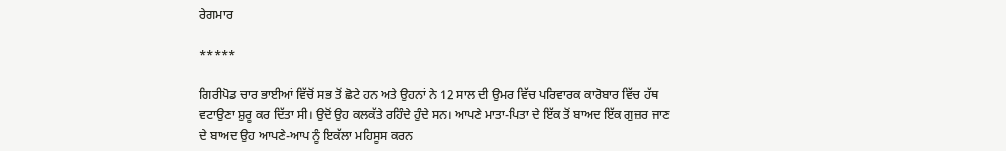ਰੇਗਮਾਰ

*****

ਗਿਰੀਪੋਡ ਚਾਰ ਭਾਈਆਂ ਵਿੱਚੋਂ ਸਭ ਤੋਂ ਛੋਟੇ ਹਨ ਅਤੇ ਉਹਨਾਂ ਨੇ 12 ਸਾਲ ਦੀ ਉਮਰ ਵਿੱਚ ਪਰਿਵਾਰਕ ਕਾਰੋਬਾਰ ਵਿੱਚ ਹੱਥ ਵਟਾਉਣਾ ਸ਼ੁਰੂ ਕਰ ਦਿੱਤਾ ਸੀ। ਉਦੋਂ ਉਹ ਕਲਕੱਤੇ ਰਹਿੰਦੇ ਹੁੰਦੇ ਸਨ। ਆਪਣੇ ਮਾਤਾ-ਪਿਤਾ ਦੇ ਇੱਕ ਤੋਂ ਬਾਅਦ ਇੱਕ ਗੁਜ਼ਰ ਜਾਣ ਦੇ ਬਾਅਦ ਉਹ ਆਪਣੇ-ਆਪ ਨੂੰ ਇਕੱਲਾ ਮਹਿਸੂਸ ਕਰਨ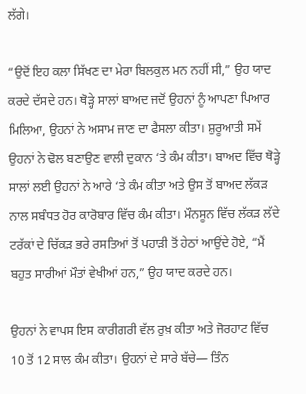ਲੱਗੇ।

“ਉਦੋਂ ਇਹ ਕਲਾ ਸਿੱਖਣ ਦਾ ਮੇਰਾ ਬਿਲਕੁਲ ਮਨ ਨਹੀਂ ਸੀ,” ਉਹ ਯਾਦ ਕਰਦੇ ਦੱਸਦੇ ਹਨ। ਥੋੜ੍ਹੇ ਸਾਲਾਂ ਬਾਅਦ ਜਦੋਂ ਉਹਨਾਂ ਨੂੰ ਆਪਣਾ ਪਿਆਰ ਮਿਲਿਆ, ਉਹਨਾਂ ਨੇ ਅਸਾਮ ਜਾਣ ਦਾ ਫੈਸਲਾ ਕੀਤਾ। ਸ਼ੁਰੂਆਤੀ ਸਮੇਂ ਉਹਨਾਂ ਨੇ ਢੋਲ ਬਣਾਉਣ ਵਾਲੀ ਦੁਕਾਨ ‘ਤੇ ਕੰਮ ਕੀਤਾ। ਬਾਅਦ ਵਿੱਚ ਥੋੜ੍ਹੇ ਸਾਲਾਂ ਲਈ ਉਹਨਾਂ ਨੇ ਆਰੇ ‘ਤੇ ਕੰਮ ਕੀਤਾ ਅਤੇ ਉਸ ਤੋਂ ਬਾਅਦ ਲੱਕੜ ਨਾਲ ਸਬੰਧਤ ਹੋਰ ਕਾਰੋਬਾਰ ਵਿੱਚ ਕੰਮ ਕੀਤਾ। ਮੌਨਸੂਨ ਵਿੱਚ ਲੱਕੜ ਲੱਦੇ ਟਰੱਕਾਂ ਦੇ ਚਿੱਕੜ ਭਰੇ ਰਸਤਿਆਂ ਤੋਂ ਪਹਾੜੀ ਤੋਂ ਹੇਠਾਂ ਆਉਂਦੇ ਹੋਏ, “ਮੈਂ ਬਹੁਤ ਸਾਰੀਆਂ ਮੌਤਾਂ ਵੇਖੀਆਂ ਹਨ,” ਉਹ ਯਾਦ ਕਰਦੇ ਹਨ।

ਉਹਨਾਂ ਨੇ ਵਾਪਸ ਇਸ ਕਾਰੀਗਰੀ ਵੱਲ ਰੁਖ਼ ਕੀਤਾ ਅਤੇ ਜੋਰਹਾਟ ਵਿੱਚ 10 ਤੋਂ 12 ਸਾਲ ਕੰਮ ਕੀਤਾ। ਉਹਨਾਂ ਦੇ ਸਾਰੇ ਬੱਚੇ— ਤਿੰਨ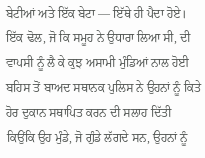ਬੇਟੀਆਂ ਅਤੇ ਇੱਕ ਬੇਟਾ — ਇੱਥੇ ਹੀ ਪੈਦਾ ਹੋਏ। ਇੱਕ ਢੋਲ, ਜੋ ਕਿ ਸਮੂਹ ਨੇ ਉਧਾਰਾ ਲਿਆ ਸੀ, ਦੀ ਵਾਪਸੀ ਨੂੰ ਲੈ ਕੇ ਕੁਝ ਅਸਾਮੀ ਮੁੰਡਿਆਂ ਨਾਲ ਹੋਈ ਬਹਿਸ ਤੋਂ ਬਾਅਦ ਸਥਾਨਕ ਪੁਲਿਸ ਨੇ ਉਹਨਾਂ ਨੂੰ ਕਿਤੇ ਹੋਰ ਦੁਕਾਨ ਸਥਾਪਿਤ ਕਰਨ ਦੀ ਸਲਾਹ ਦਿੱਤੀ ਕਿਉਂਕਿ ਉਹ ਮੁੰਡੇ, ਜੋ ਗੁੰਡੇ ਲੱਗਦੇ ਸਨ, ਉਹਨਾਂ ਨੂੰ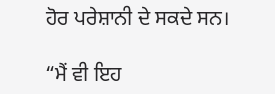ਹੋਰ ਪਰੇਸ਼ਾਨੀ ਦੇ ਸਕਦੇ ਸਨ।

“ਮੈਂ ਵੀ ਇਹ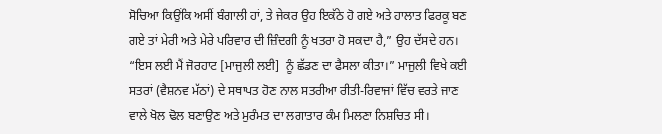ਸੋਚਿਆ ਕਿਉਂਕਿ ਅਸੀਂ ਬੰਗਾਲੀ ਹਾਂ, ਤੇ ਜੇਕਰ ਉਹ ਇਕੱਠੇ ਹੋ ਗਏ ਅਤੇ ਹਾਲਾਤ ਫਿਰਕੂ ਬਣ ਗਏ ਤਾਂ ਮੇਰੀ ਅਤੇ ਮੇਰੇ ਪਰਿਵਾਰ ਦੀ ਜ਼ਿੰਦਗੀ ਨੂੰ ਖਤਰਾ ਹੋ ਸਕਦਾ ਹੈ,” ਉਹ ਦੱਸਦੇ ਹਨ। “ਇਸ ਲਈ ਮੈਂ ਜੋਰਹਾਟ [ਮਾਜੁਲੀ ਲਈ]  ਨੂੰ ਛੱਡਣ ਦਾ ਫੈਸਲਾ ਕੀਤਾ।” ਮਾਜੁਲੀ ਵਿਖੇ ਕਈ ਸਤਰਾਂ (ਵੈਸ਼ਨਵ ਮੱਠਾਂ) ਦੇ ਸਥਾਪਤ ਹੋਣ ਨਾਲ ਸਤਰੀਆ ਰੀਤੀ-ਰਿਵਾਜਾਂ ਵਿੱਚ ਵਰਤੇ ਜਾਣ ਵਾਲੇ ਖੋਲ ਢੋਲ ਬਣਾਉਣ ਅਤੇ ਮੁਰੰਮਤ ਦਾ ਲਗਾਤਾਰ ਕੰਮ ਮਿਲਣਾ ਨਿਸ਼ਚਿਤ ਸੀ।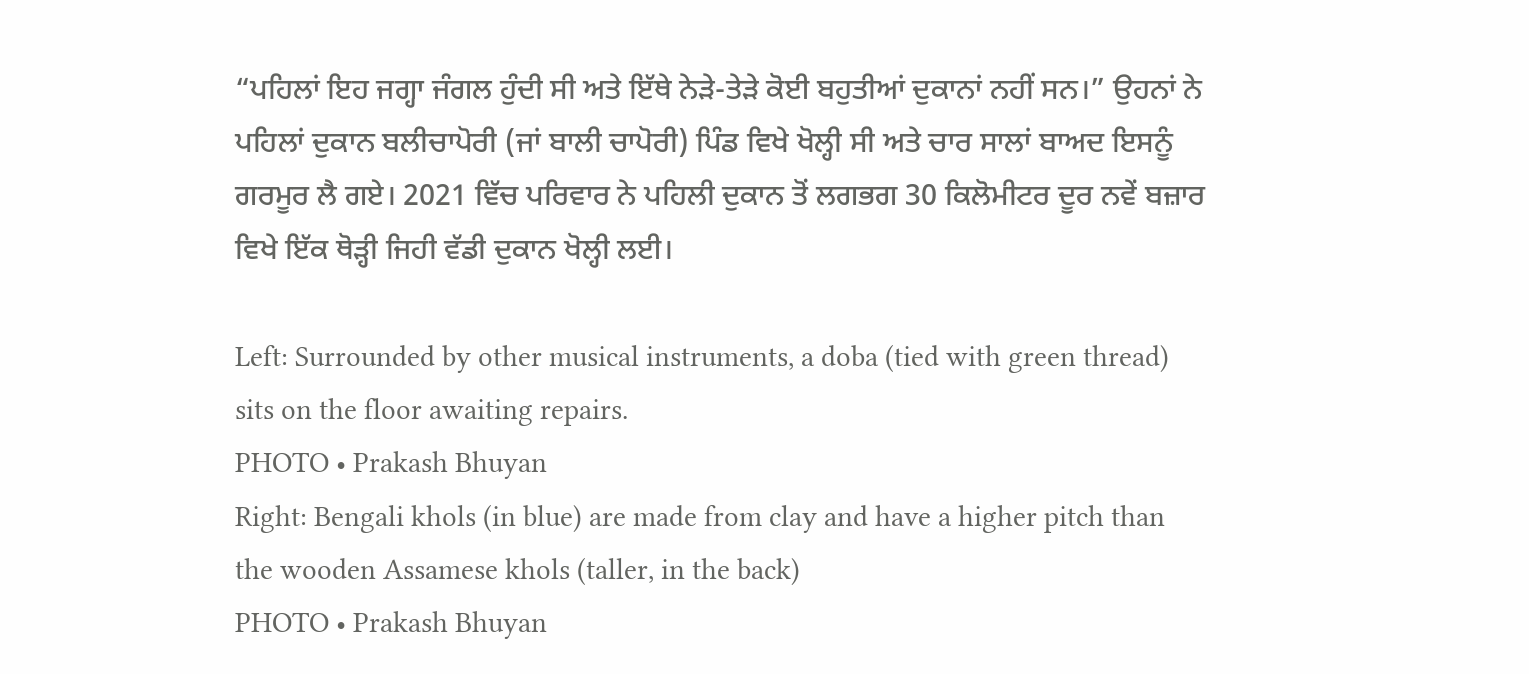“ਪਹਿਲਾਂ ਇਹ ਜਗ੍ਹਾ ਜੰਗਲ ਹੁੰਦੀ ਸੀ ਅਤੇ ਇੱਥੇ ਨੇੜੇ-ਤੇੜੇ ਕੋਈ ਬਹੁਤੀਆਂ ਦੁਕਾਨਾਂ ਨਹੀਂ ਸਨ।” ਉਹਨਾਂ ਨੇ ਪਹਿਲਾਂ ਦੁਕਾਨ ਬਲੀਚਾਪੋਰੀ (ਜਾਂ ਬਾਲੀ ਚਾਪੋਰੀ) ਪਿੰਡ ਵਿਖੇ ਖੋਲ੍ਹੀ ਸੀ ਅਤੇ ਚਾਰ ਸਾਲਾਂ ਬਾਅਦ ਇਸਨੂੰ ਗਰਮੂਰ ਲੈ ਗਏ। 2021 ਵਿੱਚ ਪਰਿਵਾਰ ਨੇ ਪਹਿਲੀ ਦੁਕਾਨ ਤੋਂ ਲਗਭਗ 30 ਕਿਲੋਮੀਟਰ ਦੂਰ ਨਵੇਂ ਬਜ਼ਾਰ ਵਿਖੇ ਇੱਕ ਥੋੜ੍ਹੀ ਜਿਹੀ ਵੱਡੀ ਦੁਕਾਨ ਖੋਲ੍ਹੀ ਲਈ।

Left: Surrounded by other musical instruments, a doba (tied with green thread) sits on the floor awaiting repairs.
PHOTO • Prakash Bhuyan
Right: Bengali khols (in blue) are made from clay and have a higher pitch than the wooden Assamese khols (taller, in the back)
PHOTO • Prakash Bhuyan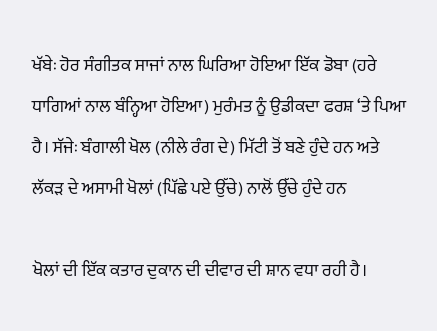ਖੱਬੇਃ ਹੋਰ ਸੰਗੀਤਕ ਸਾਜਾਂ ਨਾਲ ਘਿਰਿਆ ਹੋਇਆ ਇੱਕ ਡੋਬਾ (ਹਰੇ ਧਾਗਿਆਂ ਨਾਲ ਬੰਨ੍ਹਿਆ ਹੋਇਆ) ਮੁਰੰਮਤ ਨੂੰ ਉਡੀਕਦਾ ਫਰਸ਼ ‘ਤੇ ਪਿਆ ਹੈ। ਸੱਜੇਃ ਬੰਗਾਲੀ ਖੋਲ (ਨੀਲੇ ਰੰਗ ਦੇ) ਮਿੱਟੀ ਤੋਂ ਬਣੇ ਹੁੰਦੇ ਹਨ ਅਤੇ ਲੱਕੜ ਦੇ ਅਸਾਮੀ ਖੋਲਾਂ (ਪਿੱਛੇ ਪਏ ਉੱਚੇ) ਨਾਲੋਂ ਉੱਚੇ ਹੁੰਦੇ ਹਨ

ਖੋਲਾਂ ਦੀ ਇੱਕ ਕਤਾਰ ਦੁਕਾਨ ਦੀ ਦੀਵਾਰ ਦੀ ਸ਼ਾਨ ਵਧਾ ਰਹੀ ਹੈ।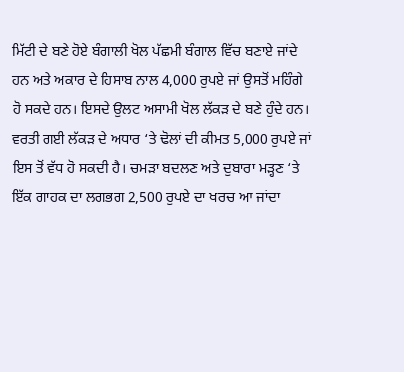ਮਿੱਟੀ ਦੇ ਬਣੇ ਹੋਏ ਬੰਗਾਲੀ ਖੋਲ ਪੱਛਮੀ ਬੰਗਾਲ ਵਿੱਚ ਬਣਾਏ ਜਾਂਦੇ ਹਨ ਅਤੇ ਅਕਾਰ ਦੇ ਹਿਸਾਬ ਨਾਲ 4,000 ਰੁਪਏ ਜਾਂ ਉਸਤੋਂ ਮਹਿੰਗੇ ਹੋ ਸਕਦੇ ਹਨ। ਇਸਦੇ ਉਲਟ ਅਸਾਮੀ ਖੋਲ ਲੱਕੜ ਦੇ ਬਣੇ ਹੁੰਦੇ ਹਨ। ਵਰਤੀ ਗਈ ਲੱਕੜ ਦੇ ਅਧਾਰ ‘ਤੇ ਢੋਲਾਂ ਦੀ ਕੀਮਤ 5,000 ਰੁਪਏ ਜਾਂ ਇਸ ਤੋਂ ਵੱਧ ਹੋ ਸਕਦੀ ਹੈ। ਚਮੜਾ ਬਦਲਣ ਅਤੇ ਦੁਬਾਰਾ ਮੜ੍ਹਣ ‘ਤੇ ਇੱਕ ਗਾਹਕ ਦਾ ਲਗਭਗ 2,500 ਰੁਪਏ ਦਾ ਖਰਚ ਆ ਜਾਂਦਾ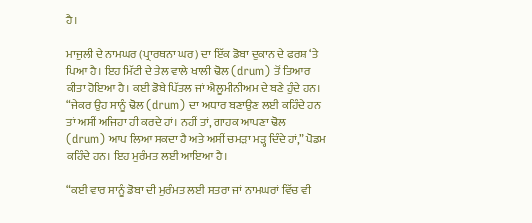ਹੈ।

ਮਾਜੁਲੀ ਦੇ ਨਾਮਘਰ (ਪ੍ਰਾਰਥਨਾ ਘਰ) ਦਾ ਇੱਕ ਡੋਬਾ ਦੁਕਾਨ ਦੇ ਫਰਸ਼ ‘ਤੇ ਪਿਆ ਹੈ। ਇਹ ਮਿੱਟੀ ਦੇ ਤੇਲ ਵਾਲੇ ਖਾਲੀ ਢੋਲ (drum) ਤੋਂ ਤਿਆਰ ਕੀਤਾ ਹੋਇਆ ਹੈ। ਕਈ ਡੋਬੇ ਪਿੱਤਲ ਜਾਂ ਐਲੂਮੀਨੀਅਮ ਦੇ ਬਣੇ ਹੁੰਦੇ ਹਨ। “ਜੇਕਰ ਉਹ ਸਾਨੂੰ ਢੋਲ (drum) ਦਾ ਅਧਾਰ ਬਣਾਉਣ ਲਈ ਕਹਿੰਦੇ ਹਨ ਤਾਂ ਅਸੀਂ ਅਜਿਹਾ ਹੀ ਕਰਦੇ ਹਾਂ। ਨਹੀਂ ਤਾਂ, ਗਾਹਕ ਆਪਣਾ ਢੋਲ (drum) ਆਪ ਲਿਆ ਸਕਦਾ ਹੈ ਅਤੇ ਅਸੀਂ ਚਮੜਾ ਮੜ੍ਹ ਦਿੰਦੇ ਹਾਂ,” ਪੋਡਮ ਕਹਿੰਦੇ ਹਨ। ਇਹ ਮੁਰੰਮਤ ਲਈ ਆਇਆ ਹੈ।

“ਕਈ ਵਾਰ ਸਾਨੂੰ ਡੋਬਾ ਦੀ ਮੁਰੰਮਤ ਲਈ ਸਤਰਾ ਜਾਂ ਨਾਮਘਰਾਂ ਵਿੱਚ ਵੀ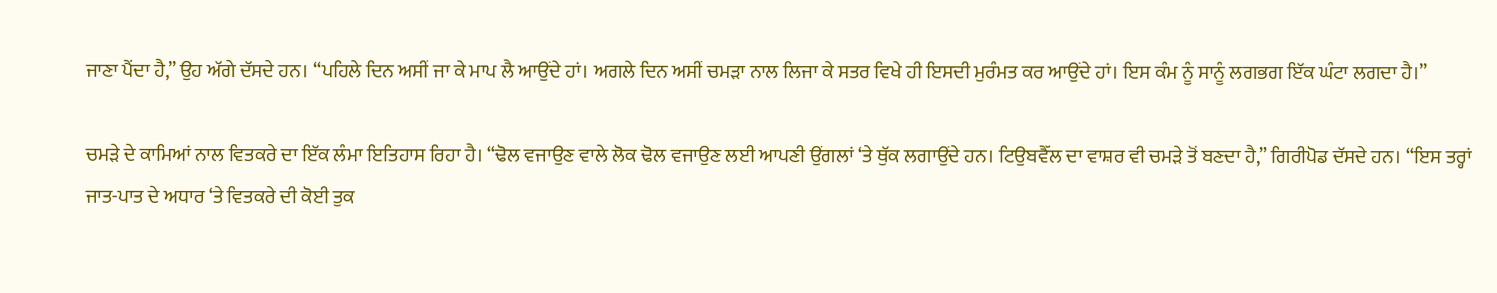ਜਾਣਾ ਪੈਂਦਾ ਹੈ,” ਉਹ ਅੱਗੇ ਦੱਸਦੇ ਹਨ। “ਪਹਿਲੇ ਦਿਨ ਅਸੀਂ ਜਾ ਕੇ ਮਾਪ ਲੈ ਆਉਂਦੇ ਹਾਂ। ਅਗਲੇ ਦਿਨ ਅਸੀਂ ਚਮੜਾ ਨਾਲ ਲਿਜਾ ਕੇ ਸਤਰ ਵਿਖੇ ਹੀ ਇਸਦੀ ਮੁਰੰਮਤ ਕਰ ਆਉਂਦੇ ਹਾਂ। ਇਸ ਕੰਮ ਨੂੰ ਸਾਨੂੰ ਲਗਭਗ ਇੱਕ ਘੰਟਾ ਲਗਦਾ ਹੈ।”

ਚਮੜੇ ਦੇ ਕਾਮਿਆਂ ਨਾਲ ਵਿਤਕਰੇ ਦਾ ਇੱਕ ਲੰਮਾ ਇਤਿਹਾਸ ਰਿਹਾ ਹੈ। “ਢੋਲ ਵਜਾਉਣ ਵਾਲੇ ਲੋਕ ਢੋਲ ਵਜਾਉਣ ਲਈ ਆਪਣੀ ਉਂਗਲਾਂ ‘ਤੇ ਥੁੱਕ ਲਗਾਉਂਦੇ ਹਨ। ਟਿਉਬਵੈੱਲ ਦਾ ਵਾਸ਼ਰ ਵੀ ਚਮੜੇ ਤੋਂ ਬਣਦਾ ਹੈ,” ਗਿਰੀਪੋਡ ਦੱਸਦੇ ਹਨ। “ਇਸ ਤਰ੍ਹਾਂ ਜਾਤ-ਪਾਤ ਦੇ ਅਧਾਰ ‘ਤੇ ਵਿਤਕਰੇ ਦੀ ਕੋਈ ਤੁਕ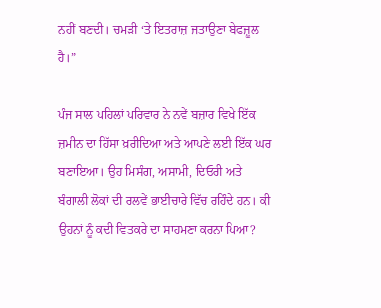ਨਹੀਂ ਬਣਦੀ। ਚਮੜੀ ‘ਤੇ ਇਤਰਾਜ਼ ਜਤਾਉਣਾ ਬੇਫਜ਼ੂਲ ਹੈ।”

ਪੰਜ ਸਾਲ ਪਹਿਲਾਂ ਪਰਿਵਾਰ ਨੇ ਨਵੇਂ ਬਜ਼ਾਰ ਵਿਖੇ ਇੱਕ ਜ਼ਮੀਨ ਦਾ ਹਿੱਸਾ ਖ਼ਰੀਦਿਆ ਅਤੇ ਆਪਣੇ ਲਈ ਇੱਕ ਘਰ ਬਣਾਇਆ। ਉਹ ਮਿਸੰਗ, ਅਸਾਮੀ, ਦਿਓਰੀ ਅਤੇ ਬੰਗਾਲੀ ਲੋਕਾਂ ਦੀ ਰਲਵੇਂ ਭਾਈਚਾਰੇ ਵਿੱਚ ਰਹਿੰਦੇ ਹਨ। ਕੀ ਉਹਨਾਂ ਨੂੰ ਕਦੀ ਵਿਤਕਰੇ ਦਾ ਸਾਹਮਣਾ ਕਰਨਾ ਪਿਆ?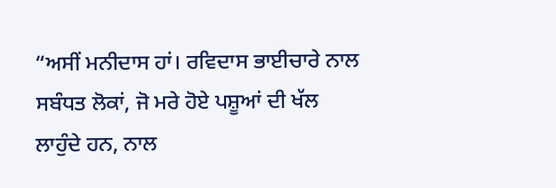“ਅਸੀਂ ਮਨੀਦਾਸ ਹਾਂ। ਰਵਿਦਾਸ ਭਾਈਚਾਰੇ ਨਾਲ ਸਬੰਧਤ ਲੋਕਾਂ, ਜੋ ਮਰੇ ਹੋਏ ਪਸ਼ੂਆਂ ਦੀ ਖੱਲ ਲਾਹੁੰਦੇ ਹਨ, ਨਾਲ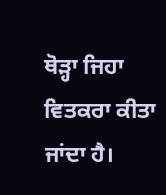ਥੋੜ੍ਹਾ ਜਿਹਾ ਵਿਤਕਰਾ ਕੀਤਾ ਜਾਂਦਾ ਹੈ।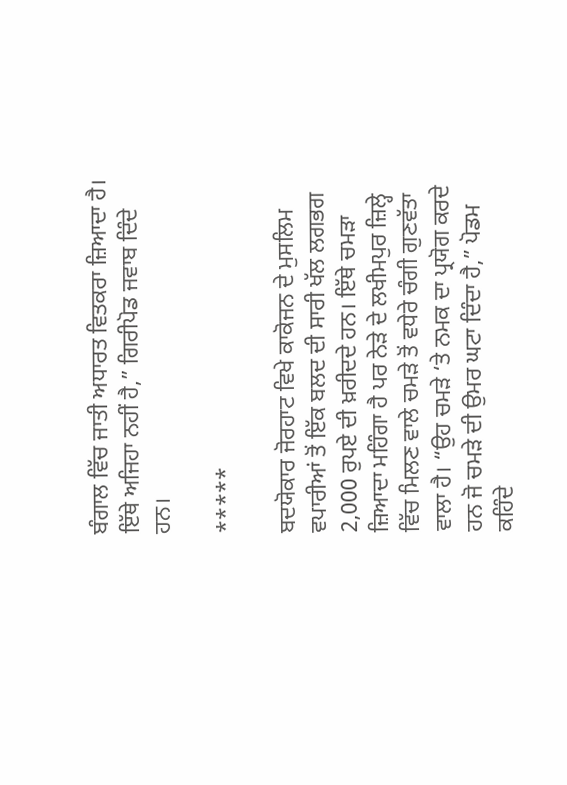ਬੰਗਾਲ ਵਿੱਚ ਜਾਤੀ ਅਧਾਰਤ ਵਿਤਕਰਾ ਜ਼ਿਆਦਾ ਹੈ। ਇੱਥੇ ਅਜਿਹਾ ਨਹੀਂ ਹੈ,” ਗਿਰੀਪੋਡ ਜਵਾਬ ਦਿੰਦੇ ਹਨ।

*****

ਬਦਯੋਕਾਰ ਜੋਰਹਾਟ ਵਿਖੇ ਕਾਕੋਜਨ ਦੇ ਮੁਸਲਿਮ ਵਪਾਰੀਆਂ ਤੋਂ ਇੱਕ ਬਲਦ ਦੀ ਸਾਰੀ ਖੱਲ ਲਗਭਗ 2,000 ਰੁਪਏ ਦੀ ਖ਼ਰੀਦਦੇ ਹਨ। ਇੱਥੇ ਚਮੜਾ ਜ਼ਿਆਦਾ ਮਹਿੰਗਾ ਹੈ ਪਰ ਨੇੜੇ ਦੇ ਲਖੀਮਪੁਰ ਜ਼ਿਲ੍ਹੇ ਵਿੱਚ ਮਿਲਣ ਵਾਲੇ ਚਮੜੇ ਤੋਂ ਵਧੇਰੇ ਚੰਗੀ ਗੁਣਵੱਤਾ ਵਾਲਾ ਹੈ। “ਉਹ ਚਮੜੇ ‘ਤੇ ਨਮਕ ਦਾ ਪ੍ਰਯੋਗ ਕਰਦੇ ਹਨ ਜੋ ਚਮੜੇ ਦੀ ਉਮਰ ਘਟਾ ਦਿੰਦਾ ਹੈ,” ਪੋਡਮ ਕਹਿੰਦੇ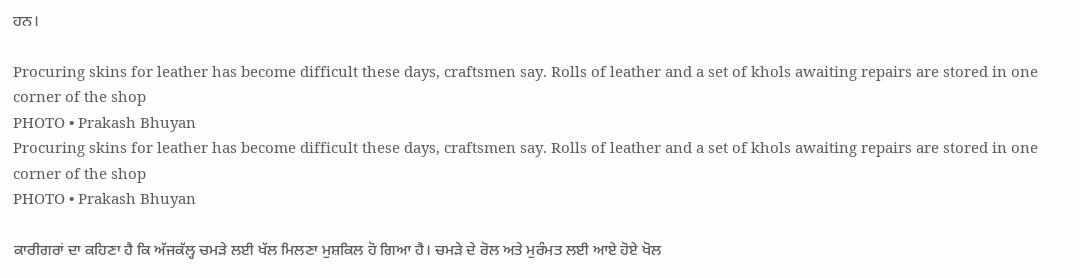ਹਨ।

Procuring skins for leather has become difficult these days, craftsmen say. Rolls of leather and a set of khols awaiting repairs are stored in one corner of the shop
PHOTO • Prakash Bhuyan
Procuring skins for leather has become difficult these days, craftsmen say. Rolls of leather and a set of khols awaiting repairs are stored in one corner of the shop
PHOTO • Prakash Bhuyan

ਕਾਰੀਗਰਾਂ ਦਾ ਕਹਿਣਾ ਹੈ ਕਿ ਅੱਜਕੱਲ੍ਹ ਚਮੜੇ ਲਈ ਖੱਲ ਮਿਲਣਾ ਮੁਸ਼ਕਿਲ ਹੋ ਗਿਆ ਹੈ। ਚਮੜੇ ਦੇ ਰੋਲ ਅਤੇ ਮੁਰੰਮਤ ਲਈ ਆਏ ਹੋਏ ਖੋਲ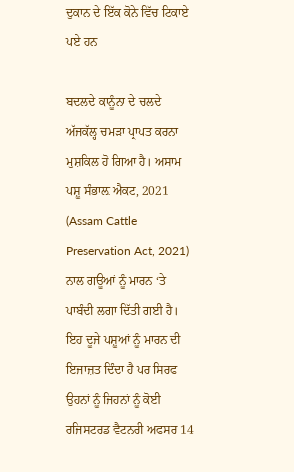ਦੁਕਾਨ ਦੇ ਇੱਕ ਕੋਨੇ ਵਿੱਚ ਟਿਕਾਏ ਪਏ ਹਨ

ਬਦਲਦੇ ਕਾਨੂੰਨਾ ਦੇ ਚਲਦੇ ਅੱਜਕੱਲ੍ਹ ਚਮੜਾ ਪ੍ਰਾਪਤ ਕਰਨਾ ਮੁਸ਼ਕਿਲ ਹੋ ਗਿਆ ਹੈ। ਅਸਾਮ ਪਸ਼ੂ ਸੰਭਾਲ਼ ਐਕਟ, 2021 (Assam Cattle Preservation Act, 2021) ਨਾਲ ਗਊਆਂ ਨੂੰ ਮਾਰਨ ‘ਤੇ ਪਾਬੰਦੀ ਲਗਾ ਦਿੱਤੀ ਗਈ ਹੈ। ਇਹ ਦੂਜੇ ਪਸ਼ੂਆਂ ਨੂੰ ਮਾਰਨ ਦੀ ਇਜਾਜ਼ਤ ਦਿੰਦਾ ਹੈ ਪਰ ਸਿਰਫ ਉਹਨਾਂ ਨੂੰ ਜਿਹਨਾਂ ਨੂੰ ਕੋਈ ਰਜਿਸਟਰਡ ਵੈਟਨਰੀ ਅਫਸਰ 14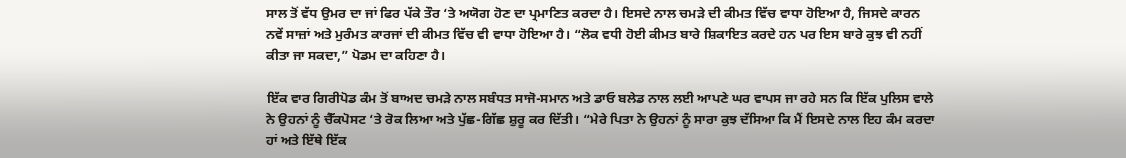ਸਾਲ ਤੋਂ ਵੱਧ ਉਮਰ ਦਾ ਜਾਂ ਫਿਰ ਪੱਕੇ ਤੌਰ ‘ਤੇ ਅਯੋਗ ਹੋਣ ਦਾ ਪ੍ਰਮਾਣਿਤ ਕਰਦਾ ਹੈ। ਇਸਦੇ ਨਾਲ ਚਮੜੇ ਦੀ ਕੀਮਤ ਵਿੱਚ ਵਾਧਾ ਹੋਇਆ ਹੈ, ਜਿਸਦੇ ਕਾਰਨ ਨਵੇਂ ਸਾਜ਼ਾਂ ਅਤੇ ਮੁਰੰਮਤ ਕਾਰਜਾਂ ਦੀ ਕੀਮਤ ਵਿੱਚ ਵੀ ਵਾਧਾ ਹੋਇਆ ਹੈ। “ਲੋਕ ਵਧੀ ਹੋਈ ਕੀਮਤ ਬਾਰੇ ਸ਼ਿਕਾਇਤ ਕਰਦੇ ਹਨ ਪਰ ਇਸ ਬਾਰੇ ਕੁਝ ਵੀ ਨਹੀਂ ਕੀਤਾ ਜਾ ਸਕਦਾ,” ਪੋਡਮ ਦਾ ਕਹਿਣਾ ਹੈ।

ਇੱਕ ਵਾਰ ਗਿਰੀਪੋਡ ਕੰਮ ਤੋਂ ਬਾਅਦ ਚਮੜੇ ਨਾਲ ਸਬੰਧਤ ਸਾਜੋ-ਸਮਾਨ ਅਤੇ ਡਾਓ ਬਲੇਡ ਨਾਲ ਲਈ ਆਪਣੇ ਘਰ ਵਾਪਸ ਜਾ ਰਹੇ ਸਨ ਕਿ ਇੱਕ ਪੁਲਿਸ ਵਾਲੇ ਨੇ ਉਹਨਾਂ ਨੂੰ ਚੈੱਕਪੋਸਟ ‘ਤੇ ਰੋਕ ਲਿਆ ਅਤੇ ਪੁੱਛ-ਗਿੱਛ ਸ਼ੁਰੂ ਕਰ ਦਿੱਤੀ। “ਮੇਰੇ ਪਿਤਾ ਨੇ ਉਹਨਾਂ ਨੂੰ ਸਾਰਾ ਕੁਝ ਦੱਸਿਆ ਕਿ ਮੈਂ ਇਸਦੇ ਨਾਲ ਇਹ ਕੰਮ ਕਰਦਾ ਹਾਂ ਅਤੇ ਇੱਥੇ ਇੱਕ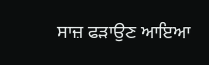ਸਾਜ਼ ਫੜਾਉਣ ਆਇਆ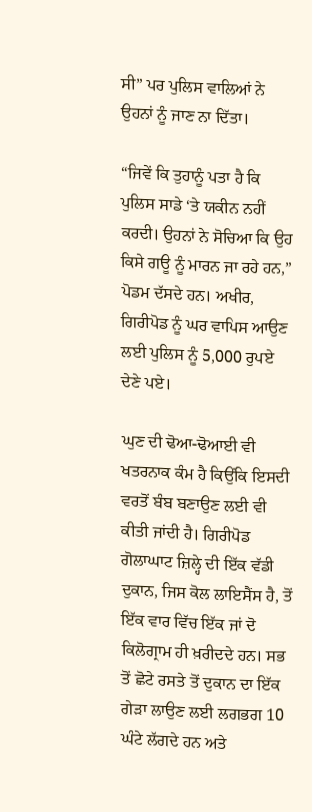ਸੀ” ਪਰ ਪੁਲਿਸ ਵਾਲਿਆਂ ਨੇ ਉਹਨਾਂ ਨੂੰ ਜਾਣ ਨਾ ਦਿੱਤਾ।

“ਜਿਵੇਂ ਕਿ ਤੁਹਾਨੂੰ ਪਤਾ ਹੈ ਕਿ ਪੁਲਿਸ ਸਾਡੇ ‘ਤੇ ਯਕੀਨ ਨਹੀਂ ਕਰਦੀ। ਉਹਨਾਂ ਨੇ ਸੋਚਿਆ ਕਿ ਉਹ ਕਿਸੇ ਗਊ ਨੂੰ ਮਾਰਨ ਜਾ ਰਹੇ ਹਨ,” ਪੋਡਮ ਦੱਸਦੇ ਹਨ। ਅਖੀਰ, ਗਿਰੀਪੋਡ ਨੂੰ ਘਰ ਵਾਪਿਸ ਆਉਣ ਲਈ ਪੁਲਿਸ ਨੂੰ 5,000 ਰੁਪਏ ਦੇਣੇ ਪਏ।

ਘੁਣ ਦੀ ਢੋਆ-ਢੋਆਈ ਵੀ ਖਤਰਨਾਕ ਕੰਮ ਹੈ ਕਿਉਂਕਿ ਇਸਦੀ ਵਰਤੋਂ ਬੰਬ ਬਣਾਉਣ ਲਈ ਵੀ ਕੀਤੀ ਜਾਂਦੀ ਹੈ। ਗਿਰੀਪੋਡ ਗੋਲਾਘਾਟ ਜ਼ਿਲ੍ਹੇ ਦੀ ਇੱਕ ਵੱਡੀ ਦੁਕਾਨ, ਜਿਸ ਕੋਲ ਲਾਇਸੈਂਸ ਹੈ, ਤੋਂ ਇੱਕ ਵਾਰ ਵਿੱਚ ਇੱਕ ਜਾਂ ਦੋ ਕਿਲੋਗ੍ਰਾਮ ਹੀ ਖ਼ਰੀਦਦੇ ਹਨ। ਸਭ ਤੋਂ ਛੋਟੇ ਰਸਤੇ ਤੋਂ ਦੁਕਾਨ ਦਾ ਇੱਕ ਗੇੜਾ ਲਾਉਣ ਲਈ ਲਗਭਗ 10 ਘੰਟੇ ਲੱਗਦੇ ਹਨ ਅਤੇ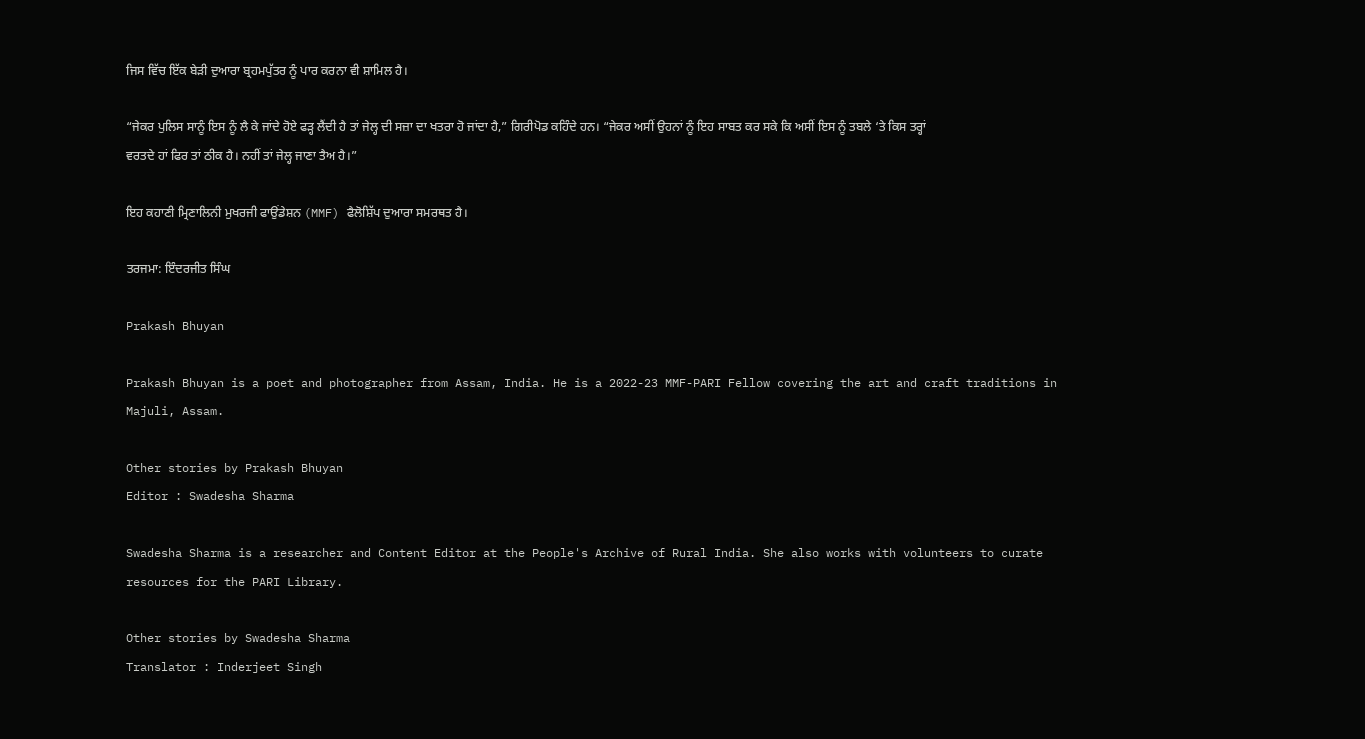ਜਿਸ ਵਿੱਚ ਇੱਕ ਬੇੜੀ ਦੁਆਰਾ ਬ੍ਰਹਮਪੁੱਤਰ ਨੂੰ ਪਾਰ ਕਰਨਾ ਵੀ ਸ਼ਾਮਿਲ ਹੈ।

“ਜੇਕਰ ਪੁਲਿਸ ਸਾਨੂੰ ਇਸ ਨੂੰ ਲੈ ਕੇ ਜਾਂਦੇ ਹੋਏ ਫੜ੍ਹ ਲੈਂਦੀ ਹੈ ਤਾਂ ਜੇਲ੍ਹ ਦੀ ਸਜ਼ਾ ਦਾ ਖਤਰਾ ਹੋ ਜਾਂਦਾ ਹੈ,” ਗਿਰੀਪੋਡ ਕਹਿੰਦੇ ਹਨ। “ਜੇਕਰ ਅਸੀਂ ਉਹਨਾਂ ਨੂੰ ਇਹ ਸਾਬਤ ਕਰ ਸਕੇ ਕਿ ਅਸੀਂ ਇਸ ਨੂੰ ਤਬਲੇ ‘ਤੇ ਕਿਸ ਤਰ੍ਹਾਂ ਵਰਤਦੇ ਹਾਂ ਫਿਰ ਤਾਂ ਠੀਕ ਹੈ। ਨਹੀਂ ਤਾਂ ਜੇਲ੍ਹ ਜਾਣਾ ਤੈਅ ਹੈ।”

ਇਹ ਕਹਾਣੀ ਮ੍ਰਿਣਾਲਿਨੀ ਮੁਖਰਜੀ ਫਾਉਂਡੇਸ਼ਨ (MMF) ਫੈਲੋਸ਼ਿੱਪ ਦੁਆਰਾ ਸਮਰਥਤ ਹੈ।

ਤਰਜਮਾ: ਇੰਦਰਜੀਤ ਸਿੰਘ

Prakash Bhuyan

Prakash Bhuyan is a poet and photographer from Assam, India. He is a 2022-23 MMF-PARI Fellow covering the art and craft traditions in Majuli, Assam.

Other stories by Prakash Bhuyan
Editor : Swadesha Sharma

Swadesha Sharma is a researcher and Content Editor at the People's Archive of Rural India. She also works with volunteers to curate resources for the PARI Library.

Other stories by Swadesha Sharma
Translator : Inderjeet Singh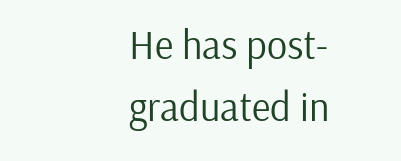He has post-graduated in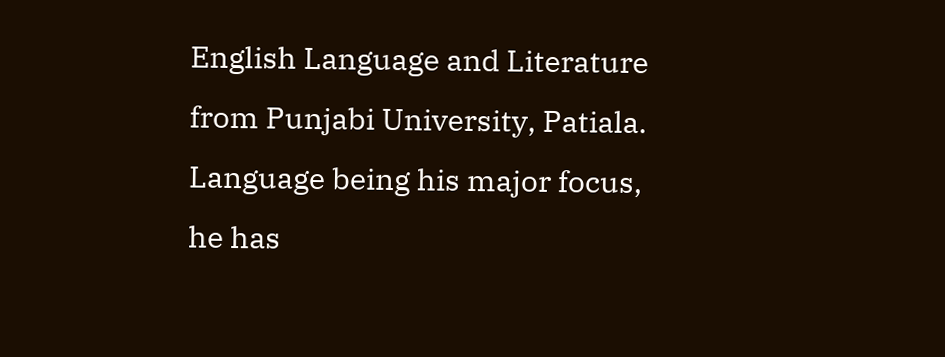English Language and Literature from Punjabi University, Patiala. Language being his major focus, he has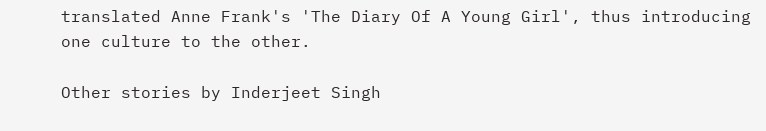translated Anne Frank's 'The Diary Of A Young Girl', thus introducing one culture to the other.

Other stories by Inderjeet Singh